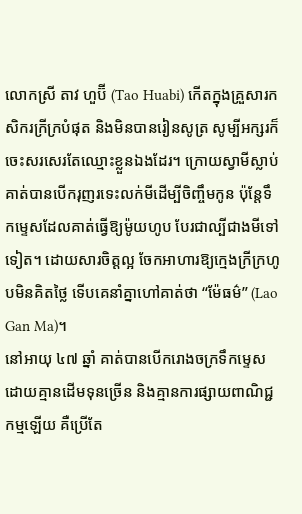លោកស្រី តាវ ហួប៊ី (Tao Huabi) កើតក្នុងគ្រួសារកសិករក្រីក្របំផុត និងមិនបានរៀនសូត្រ សូម្បីអក្សរក៏ចេះសរសេរតែឈ្មោះខ្លួនឯងដែរ។ ក្រោយស្វាមីស្លាប់ គាត់បានបើករុញរទេះលក់មីដើម្បីចិញ្ចឹមកូន ប៉ុន្តែទឹកម្ទេសដែលគាត់ធ្វើឱ្យម៉ូយហូប បែរជាល្បីជាងមីទៅទៀត។ ដោយសារចិត្តល្អ ចែកអាហារឱ្យក្មេងក្រីក្រហូបមិនគិតថ្លៃ ទើបគេនាំគ្នាហៅគាត់ថា “ម៉ែធម៌” (Lao Gan Ma)។
នៅអាយុ ៤៧ ឆ្នាំ គាត់បានបើករោងចក្រទឹកម្ទេសដោយគ្មានដើមទុនច្រើន និងគ្មានការផ្សាយពាណិជ្ជកម្មឡើយ គឺប្រើតែ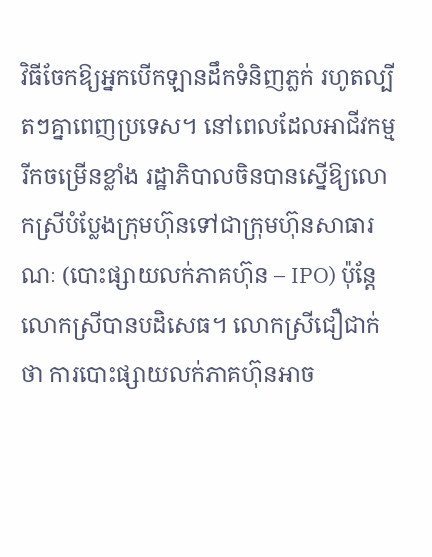វិធីចែកឱ្យអ្នកបើកឡានដឹកទំនិញភ្លក់ រហូតល្បីតៗគ្នាពេញប្រទេស។ នៅពេលដែលអាជីវកម្មរីកចម្រើនខ្លាំង រដ្ឋាភិបាលចិនបានស្នើឱ្យលោកស្រីបំប្លែងក្រុមហ៊ុនទៅជាក្រុមហ៊ុនសាធារណៈ (បោះផ្សាយលក់ភាគហ៊ុន – IPO) ប៉ុន្តែលោកស្រីបានបដិសេធ។ លោកស្រីជឿជាក់ថា ការបោះផ្សាយលក់ភាគហ៊ុនអាច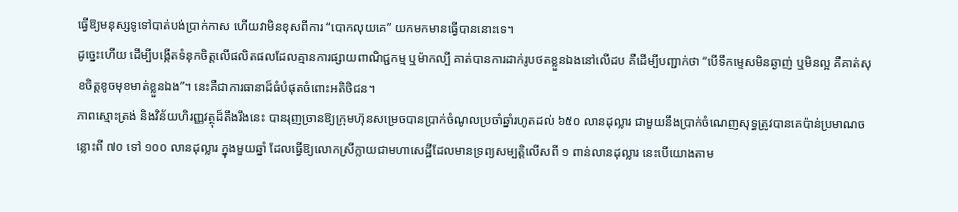ធ្វើឱ្យមនុស្សទូទៅបាត់បង់ប្រាក់កាស ហើយវាមិនខុសពីការ “បោកលុយគេ” យកមកមានធ្វើបាននោះទេ។
ដូច្នេះហើយ ដើម្បីបង្កើតទំនុកចិត្តលើផលិតផលដែលគ្មានការផ្សាយពាណិជ្ជកម្ម ឬម៉ាកល្បី គាត់បានការដាក់រូបថតខ្លួនឯងនៅលើដប គឺដើម្បីបញ្ជាក់ថា “បើទឹកម្ទេសមិនឆ្ងាញ់ ឬមិនល្អ គឺគាត់សុខចិត្តខូចមុខមាត់ខ្លួនឯង”។ នេះគឺជាការធានាដ៏ធំបំផុតចំពោះអតិថិជន។
ភាពស្មោះត្រង់ និងវិន័យហិរញ្ញវត្ថុដ៏តឹងរឹងនេះ បានរុញច្រានឱ្យក្រុមហ៊ុនសម្រេចបានប្រាក់ចំណូលប្រចាំឆ្នាំរហូតដល់ ៦៥០ លានដុល្លារ ជាមួយនឹងប្រាក់ចំណេញសុទ្ធត្រូវបានគេប៉ាន់ប្រមាណចន្លោះពី ៧០ ទៅ ១០០ លានដុល្លារ ក្នុងមួយឆ្នាំ ដែលធ្វើឱ្យលោកស្រីក្លាយជាមហាសេដ្ឋីដែលមានទ្រព្យសម្បត្តិលើសពី ១ ពាន់លានដុល្លារ នេះបើយោងតាម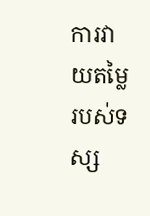ការវាយតម្លៃរបស់ទស្ស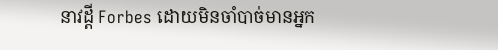នាវដ្តី Forbes ដោយមិនចាំបាច់មានអ្នក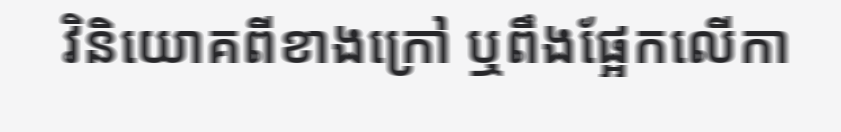វិនិយោគពីខាងក្រៅ ឬពឹងផ្អែកលើកា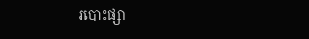របោះផ្សា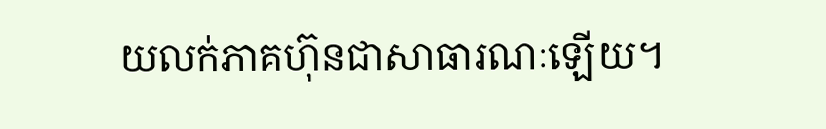យលក់ភាគហ៊ុនជាសាធារណៈឡើយ។